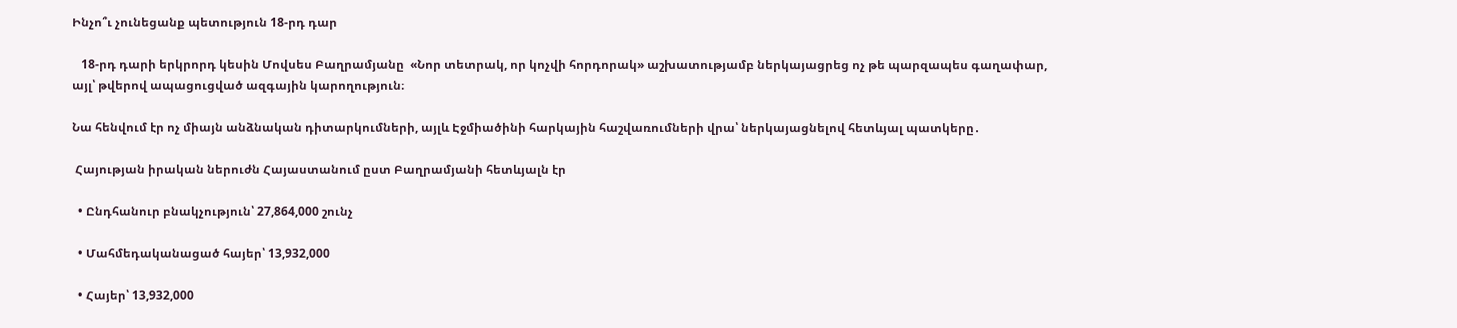Ինչո՞ւ չունեցանք պետություն 18-րդ դար

   18-րդ դարի երկրորդ կեսին Մովսես Բաղրամյանը  «Նոր տետրակ, որ կոչվի հորդորակ» աշխատությամբ ներկայացրեց ոչ թե պարզապես գաղափար, այլ՝ թվերով ապացուցված ազգային կարողություն։

Նա հենվում էր ոչ միայն անձնական դիտարկումների, այլև Էջմիածինի հարկային հաշվառումների վրա՝ ներկայացնելով հետևյալ պատկերը․

 Հայության իրական ներուժն Հայաստանում ըստ Բաղրամյանի հետևյալն էր

  • Ընդհանուր բնակչություն՝ 27,864,000 շունչ

  • Մահմեդականացած հայեր՝ 13,932,000

  • Հայեր՝ 13,932,000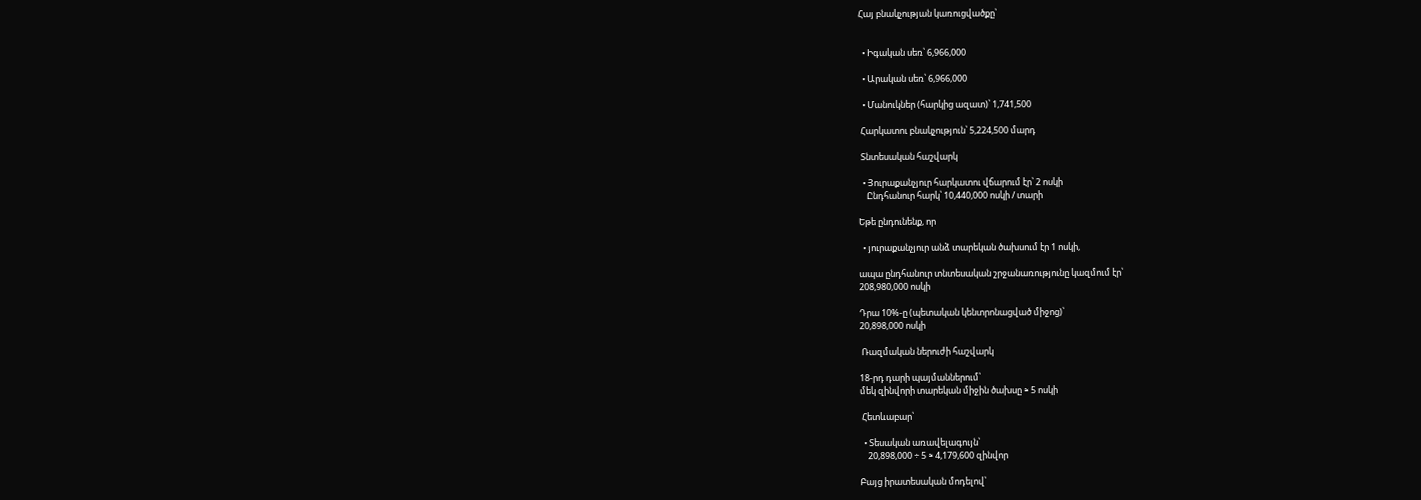Հայ բնակչության կառուցվածքը՝


  • Իգական սեռ՝ 6,966,000

  • Արական սեռ՝ 6,966,000

  • Մանուկներ (հարկից ազատ)՝ 1,741,500

 Հարկատու բնակչություն՝ 5,224,500 մարդ

 Տնտեսական հաշվարկ

  • Յուրաքանչյուր հարկատու վճարում էր՝ 2 ոսկի
    Ընդհանուր հարկ՝ 10,440,000 ոսկի / տարի

Եթե ընդունենք, որ

  • յուրաքանչյուր անձ տարեկան ծախսում էր 1 ոսկի,

ապա ընդհանուր տնտեսական շրջանառությունը կազմում էր՝
208,980,000 ոսկի

Դրա 10%-ը (պետական կենտրոնացված միջոց)՝
20,898,000 ոսկի

 Ռազմական ներուժի հաշվարկ

18-րդ դարի պայմաններում՝
մեկ զինվորի տարեկան միջին ծախսը ≈ 5 ոսկի

 Հետևաբար՝

  • Տեսական առավելագույն՝
    20,898,000 ÷ 5 ≈ 4,179,600 զինվոր

Բայց իրատեսական մոդելով՝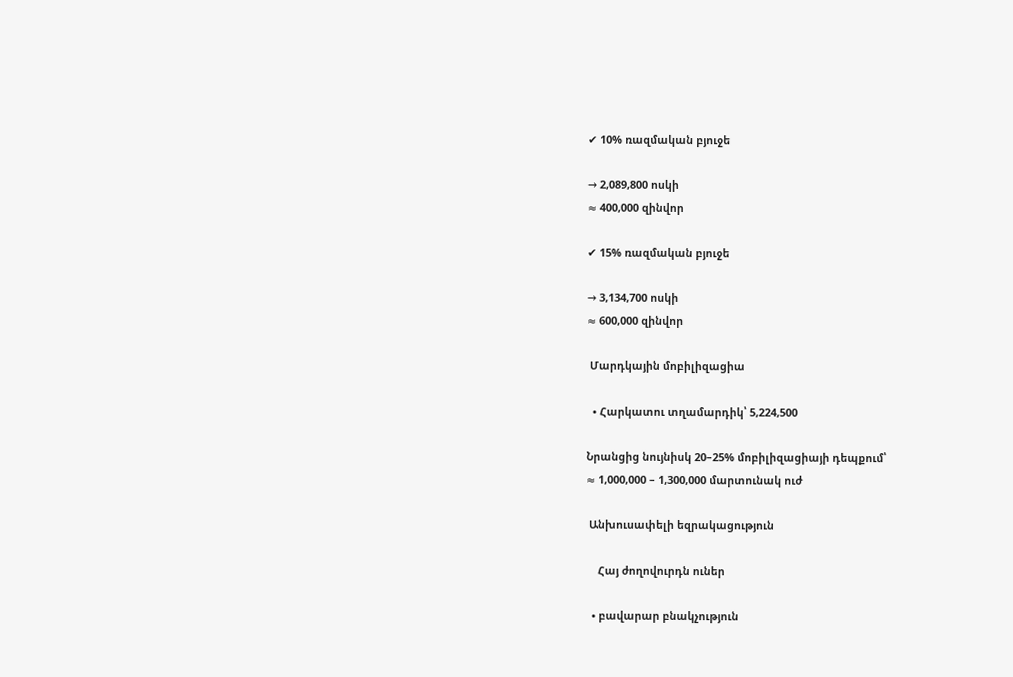✔ 10% ռազմական բյուջե

→ 2,089,800 ոսկի
≈ 400,000 զինվոր

✔ 15% ռազմական բյուջե

→ 3,134,700 ոսկի
≈ 600,000 զինվոր

 Մարդկային մոբիլիզացիա

  • Հարկատու տղամարդիկ՝ 5,224,500

Նրանցից նույնիսկ 20–25% մոբիլիզացիայի դեպքում՝
≈ 1,000,000 – 1,300,000 մարտունակ ուժ

 Անխուսափելի եզրակացություն

    Հայ ժողովուրդն ուներ

  • բավարար բնակչություն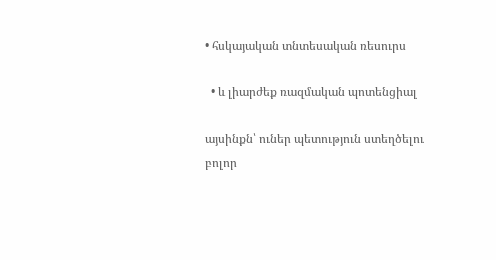• հսկայական տնտեսական ռեսուրս

  • և լիարժեք ռազմական պոտենցիալ

այսինքն՝ ուներ պետություն ստեղծելու բոլոր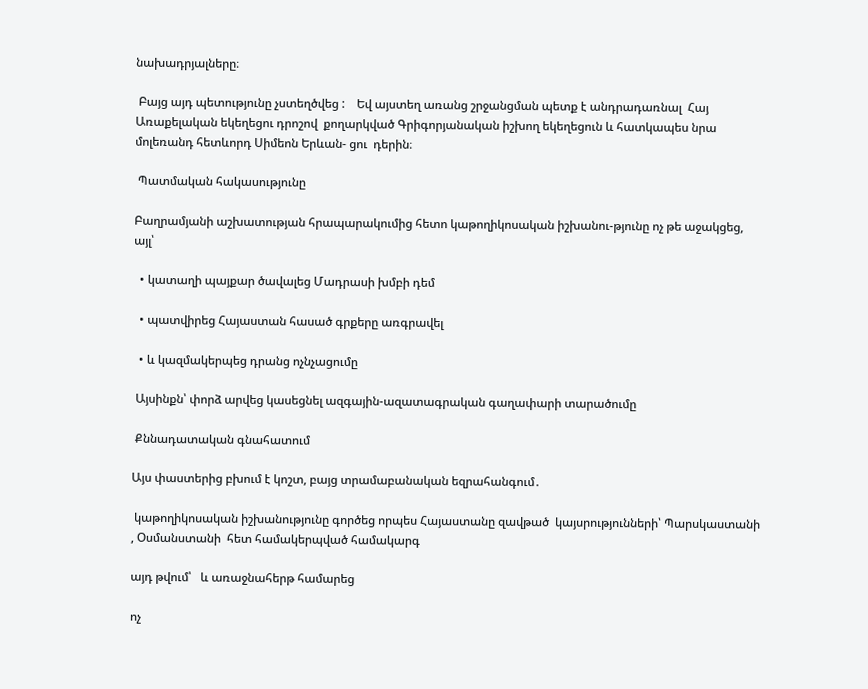նախադրյալները։

 Բայց այդ պետությունը չստեղծվեց :    Եվ այստեղ առանց շրջանցման պետք է անդրադառնալ  Հայ Առաքելական եկեղեցու դրոշով  քողարկված Գրիգորյանական իշխող եկեղեցուն և հատկապես նրա մոլեռանդ հետևորդ Սիմեոն Երևան- ցու  դերին։

 Պատմական հակասությունը

Բաղրամյանի աշխատության հրապարակումից հետո կաթողիկոսական իշխանու-թյունը ոչ թե աջակցեց, այլ՝

  • կատաղի պայքար ծավալեց Մադրասի խմբի դեմ

  • պատվիրեց Հայաստան հասած գրքերը առգրավել

  • և կազմակերպեց դրանց ոչնչացումը

 Այսինքն՝ փորձ արվեց կասեցնել ազգային-ազատագրական գաղափարի տարածումը

 Քննադատական գնահատում

Այս փաստերից բխում է կոշտ, բայց տրամաբանական եզրահանգում․

 կաթողիկոսական իշխանությունը գործեց որպես Հայաստանը զավթած  կայսրությունների՝ Պարսկաստանի , Օսմանստանի  հետ համակերպված համակարգ

այդ թվում՝   և առաջնահերթ համարեց

ոչ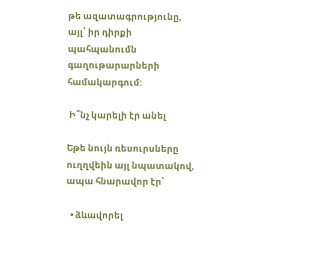թե ազատագրությունը, այլ՝ իր դիրքի պահպանումն գաղութարարների համակարգում:

 Ի՞նչ կարելի էր անել

Եթե նույն ռեսուրսները ուղղվեին այլ նպատակով, ապա հնարավոր էր՝

  • ձևավորել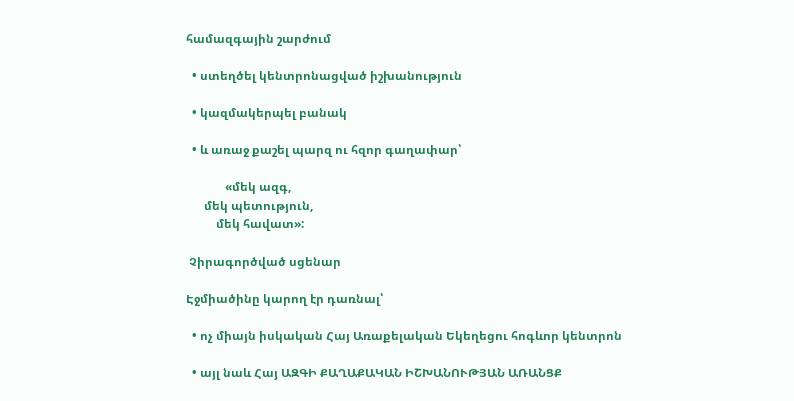համազգային շարժում

  • ստեղծել կենտրոնացված իշխանություն

  • կազմակերպել բանակ

  • և առաջ քաշել պարզ ու հզոր գաղափար՝

             «մեկ ազգ,
      մեկ պետություն,
          մեկ հավատ»:

 Չիրագործված սցենար

Էջմիածինը կարող էր դառնալ՝

  • ոչ միայն իսկական Հայ Առաքելական Եկեղեցու հոգևոր կենտրոն

  • այլ նաև Հայ ԱԶԳԻ ՔԱՂԱՔԱԿԱՆ ԻՇԽԱՆՈՒԹՅԱՆ ԱՌԱՆՑՔ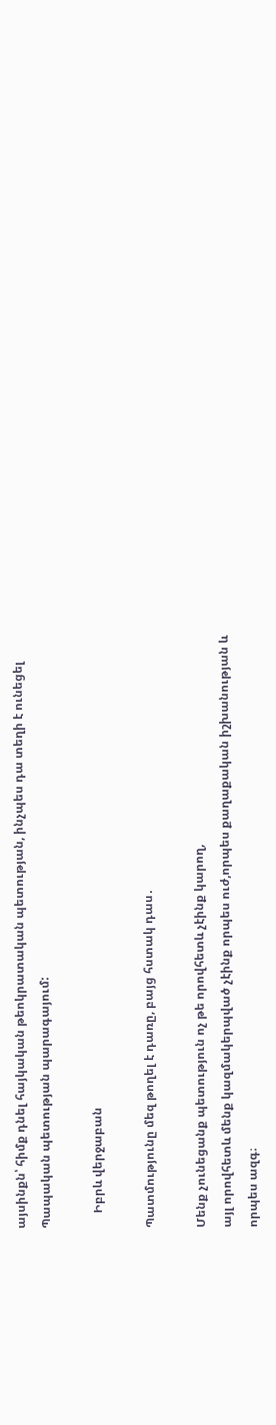այսինքն՝ հիմք դնել հայկական թեոկրատական պետության, ինչպես դա տեղի է ունեցել Պապական պետության պարագայում:

     Իբրև վերջաբան

Պատմությունը մեզ թողել է դառը, բայց հստակ դաս․

Մենք չունեցանք պետություն ոչ թե որովհետև չէինք կարող,
այլ որովհետև մենք կազմակերպված չէինք որպես ուժ,որպես քաղաքական իշխանության և որպես ազգ։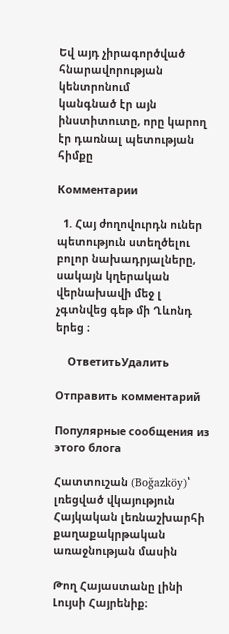Եվ այդ չիրագործված հնարավորության կենտրոնում
կանգնած էր այն ինստիտուտը, որը կարող էր դառնալ պետության հիմքը

Комментарии

  1. Հայ ժողովուրդն ուներ պետություն ստեղծելու բոլոր նախադրյալները, սակայն կղերական վերնախավի մեջ լ չգտնվեց գեթ մի Ղևոնդ երեց ։

    ОтветитьУдалить

Отправить комментарий

Популярные сообщения из этого блога

Հատտուշան (Boğazköy)՝ լռեցված վկայություն Հայկական լեռնաշխարհի քաղաքակրթական առաջնության մասին

Թող Հայաստանը լինի Լույսի Հայրենիք։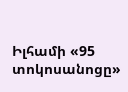Իլհամի «95 տոկոսանոցը»